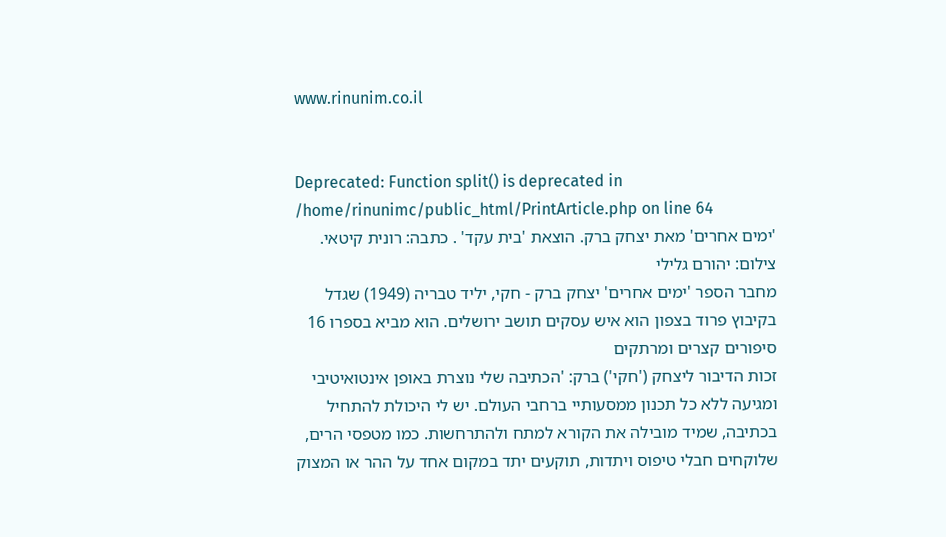www.rinunim.co.il


Deprecated: Function split() is deprecated in /home/rinunimc/public_html/PrintArticle.php on line 64
'ימים אחרים' מאת יצחק ברק. הוצאת 'בית עקד' . כתבה: רונית קיטאי. צילום: יהורם גלילי
מחבר הספר 'ימים אחרים' יצחק ברק - חקי, יליד טבריה (1949) שגדל בקיבוץ פרוד בצפון הוא איש עסקים תושב ירושלים. הוא מביא בספרו 16 סיפורים קצרים ומרתקים
זכות הדיבור ליצחק ('חקי') ברק: 'הכתיבה שלי נוצרת באופן אינטואיטיבי ומגיעה ללא כל תכנון ממסעותיי ברחבי העולם. יש לי היכולת להתחיל בכתיבה, שמיד מובילה את הקורא למתח ולהתרחשות. כמו מטפסי הרים, שלוקחים חבלי טיפוס ויתדות, תוקעים יתד במקום אחד על ההר או המצוק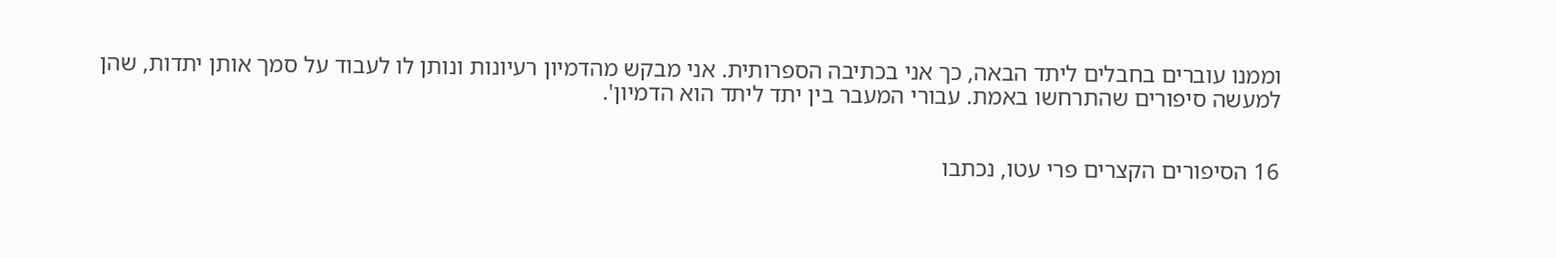וממנו עוברים בחבלים ליתד הבאה, כך אני בכתיבה הספרותית. אני מבקש מהדמיון רעיונות ונותן לו לעבוד על סמך אותן יתדות, שהן למעשה סיפורים שהתרחשו באמת. עבורי המעבר בין יתד ליתד הוא הדמיון'.


16 הסיפורים הקצרים פרי עטו, נכתבו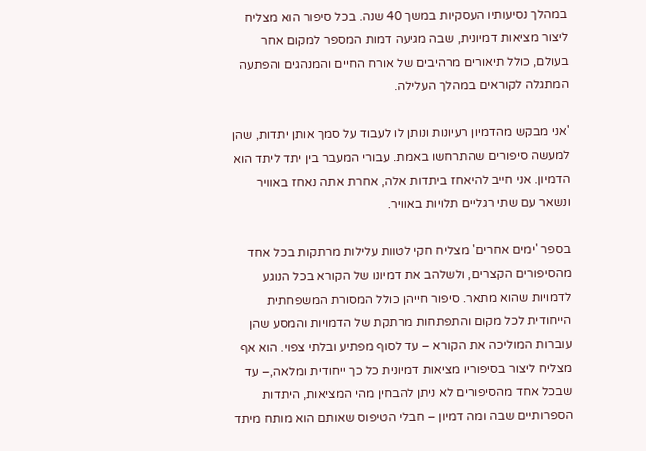במהלך נסיעותיו העסקיות במשך 40 שנה. בכל סיפור הוא מצליח ליצור מציאות דמיונית, שבה מגיעה דמות המספר למקום אחר בעולם, כולל תיאורים מרהיבים של אורח החיים והמנהגים והפתעה המתגלה לקוראים במהלך העלילה.

'אני מבקש מהדמיון רעיונות ונותן לו לעבוד על סמך אותן יתדות, שהן למעשה סיפורים שהתרחשו באמת. עבורי המעבר בין יתד ליתד הוא הדמיון. אני חייב להיאחז ביתדות אלה, אחרת אתה נאחז באוויר ונשאר עם שתי רגליים תלויות באוויר.

בספר 'ימים אחרים' מצליח חקי לטוות עלילות מרתקות בכל אחד מהסיפורים הקצרים, ולשלהב את דמיונו של הקורא בכל הנוגע לדמויות שהוא מתאר. סיפור חייהן כולל המסורת המשפחתית הייחודית לכל מקום והתפתחות מרתקת של הדמויות והמסע שהן עוברות המוליכה את הקורא – עד לסוף מפתיע ובלתי צפוי. הוא אף מצליח ליצור בסיפוריו מציאות דמיונית כל כך ייחודית ומלאה,– עד שבכל אחד מהסיפורים לא ניתן להבחין מהי המציאות, היתדות הספרותיים שבה ומה דמיון – חבלי הטיפוס שאותם הוא מותח מיתד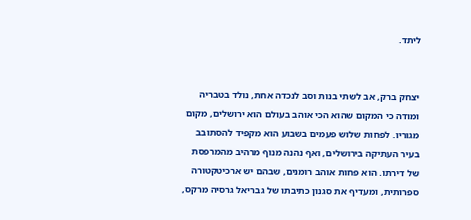ליתד.


יצחק ברק, אב לשתי בנות וסב לנכדה אחת, נולד בטבריה ומודה כי המקום שהוא הכי אוהב בעולם הוא ירושלים, מקום מגוריו. לפחות שלוש פעמים בשבוע הוא מקפיד להסתובב בעיר העתיקה בירושלים, ואף נהנה מנוף מרהיב מהמרפסת של דירתו. הוא פחות אוהב רומנים, שבהם יש ארכיטקטורה ספרותית, ומעדיף את סגנון כתיבתו של גבריאל גרסיה מרקס,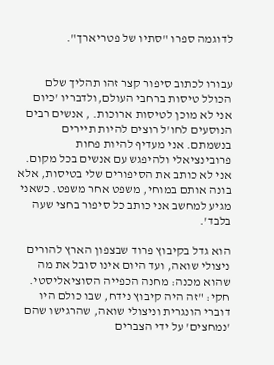לדוגמה ספרו "סתיו של פטריארך".


עבורו לכתוב סיפור קצר זהו תהליך שלם הכולל טיסות ברחבי העולם,ולדבריו 'כיום אני לא מוכן לטיסות ארוכות. , אנשים רבים הנוסעים לחו'ל רוצים להיות תיירים בנשמתם. אני מעדיף להיות פחות פרובינציאלי ולהיפגש עם אנשים בכל מקום. אני לא כותב את הסיפורים שלי בטיסות, אלא בונה אותם במוחי, משפט אחר משפט. כשאני מגיע למחשב אני כותב כל סיפור בחצי שעה בלבד'.

הוא גדל בקיבוץ פרוד שבצפון הארץ להורים ניצולי שואה, ועד היום אינו סובל את מה שהוא מכנה: מחנה הכפייה הסוציאליסטי. חקי: "זה היה קיבוץ נידח, שבו כולם היו דוברי הונגרית וניצולי שואה, שהרגישו שהם 'נמחצים' על ידי הצברים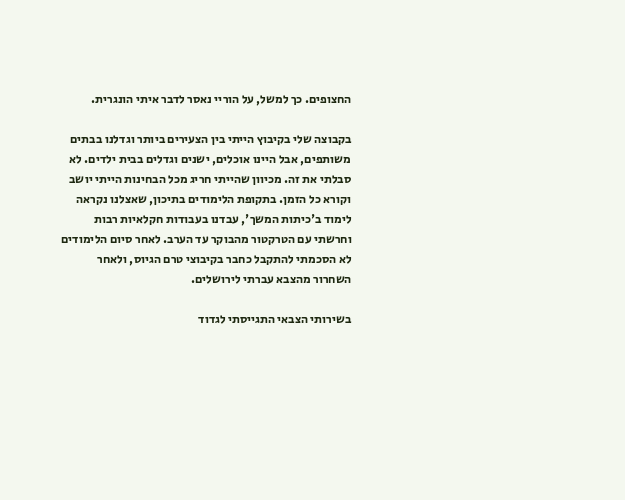החצופים. כך למשל, על הוריי נאסר לדבר איתי הונגרית.

בקבוצה שלי בקיבוץ הייתי בין הצעירים ביותר וגדלנו בבתים משותפים, אבל היינו אוכלים, ישנים וגדלים בבית ילדים. לא סבלתי את זה. מכיוון שהייתי חריג מכל הבחינות הייתי יושב וקורא כל הזמן. בתקופת הלימודים בתיכון, שאצלנו נקראה לימוד ב'כיתות המשך', עבדנו בעבודות חקלאיות רבות וחרשתי עם הטרקטור מהבוקר עד הערב. לאחר סיום הלימודים לא הסכמתי להתקבל כחבר בקיבוצי טרם הגיוס, ולאחר השחרור מהצבא עברתי לירושלים.

בשירותי הצבאי התגייסתי לגדוד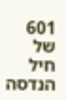601 של חיל הנדסה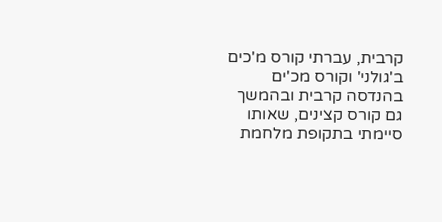קרבית, עברתי קורס מ'כים ב'גולני' וקורס מכ'ים בהנדסה קרבית ובהמשך גם קורס קצינים, שאותו סיימתי בתקופת מלחמת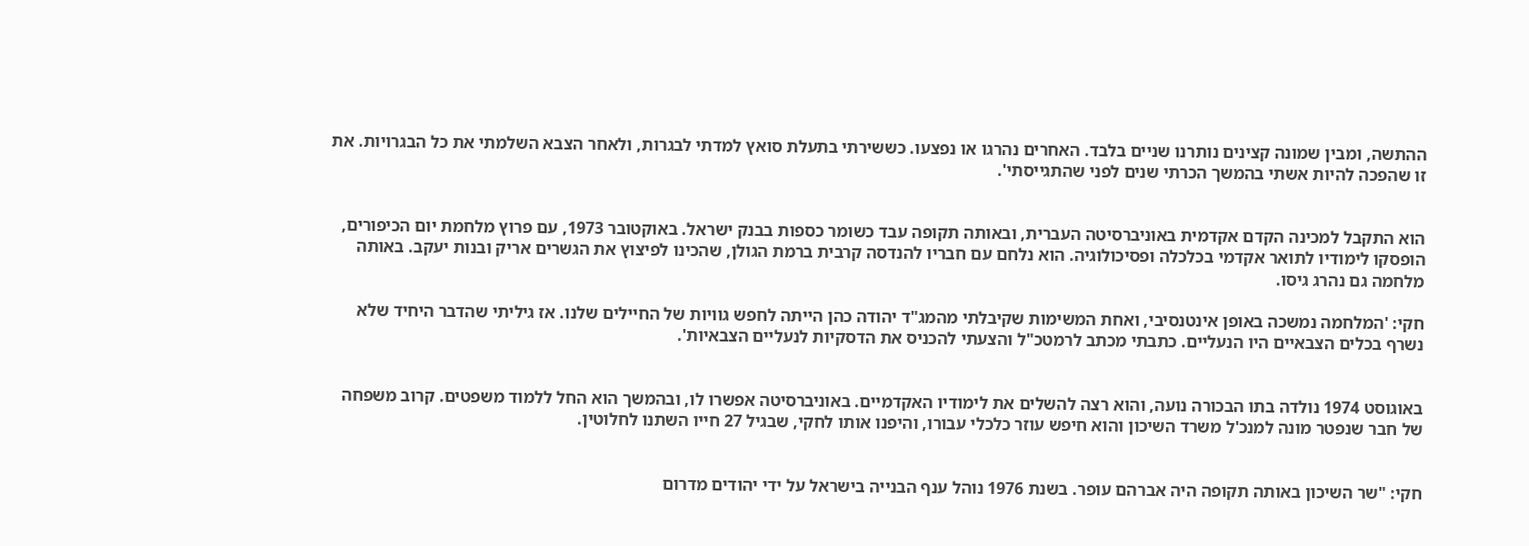ההתשה, ומבין שמונה קצינים נותרנו שניים בלבד. האחרים נהרגו או נפצעו. כששירתי בתעלת סואץ למדתי לבגרות, ולאחר הצבא השלמתי את כל הבגרויות. את זו שהפכה להיות אשתי בהמשך הכרתי שנים לפני שהתגייסתי'.


הוא התקבל למכינה הקדם אקדמית באוניברסיטה העברית, ובאותה תקופה עבד כשומר כספות בבנק ישראל. באוקטובר 1973, עם פרוץ מלחמת יום הכיפורים, הופסקו לימודיו לתואר אקדמי בכלכלה ופסיכולוגיה. הוא נלחם עם חבריו להנדסה קרבית ברמת הגולן, שהכינו לפיצוץ את הגשרים אריק ובנות יעקב. באותה מלחמה גם נהרג גיסו.

חקי: 'המלחמה נמשכה באופן אינטנסיבי, ואחת המשימות שקיבלתי מהמג"ד יהודה כהן הייתה לחפש גוויות של החיילים שלנו. אז גיליתי שהדבר היחיד שלא נשרף בכלים הצבאיים היו הנעליים. כתבתי מכתב לרמטכ"ל והצעתי להכניס את הדסקיות לנעליים הצבאיות'.


באוגוסט 1974 נולדה בתו הבכורה נועה, והוא רצה להשלים את לימודיו האקדמיים. באוניברסיטה אפשרו לו, ובהמשך הוא החל ללמוד משפטים. קרוב משפחה של חבר שנפטר מונה למנכ'ל משרד השיכון והוא חיפש עוזר כלכלי עבורו, והיפנו אותו לחקי, שבגיל 27 חייו השתנו לחלוטין.


חקי: "שר השיכון באותה תקופה היה אברהם עופר. בשנת 1976 נוהל ענף הבנייה בישראל על ידי יהודים מדרום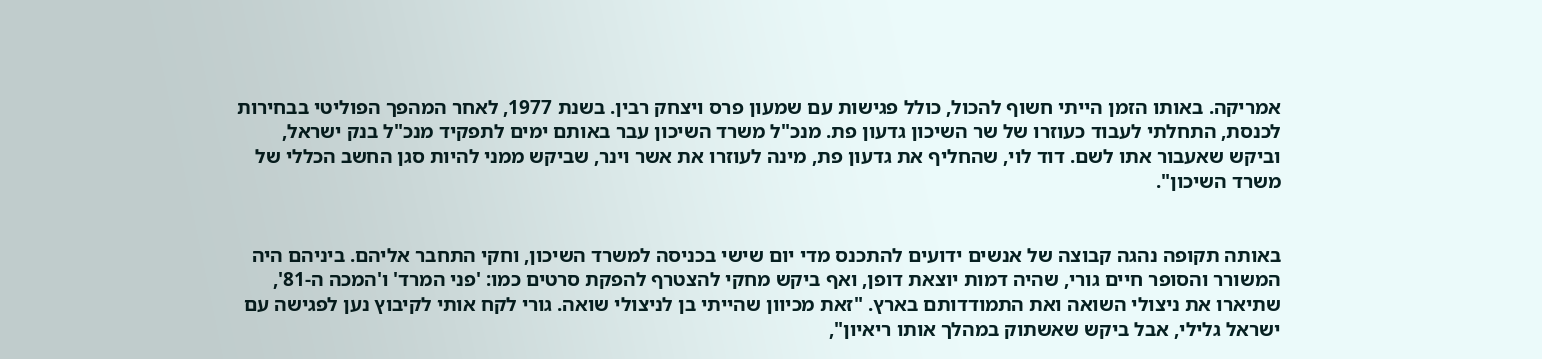אמריקה. באותו הזמן הייתי חשוף להכול, כולל פגישות עם שמעון פרס ויצחק רבין. בשנת 1977, לאחר המהפך הפוליטי בבחירות לכנסת, התחלתי לעבוד כעוזרו של שר השיכון גדעון פת. מנכ"ל משרד השיכון עבר באותם ימים לתפקיד מנכ"ל בנק ישראל, וביקש שאעבור אתו לשם. דוד לוי, שהחליף את גדעון פת, מינה לעוזרו את אשר וינר, שביקש ממני להיות סגן החשב הכללי של משרד השיכון".


באותה תקופה נהגה קבוצה של אנשים ידועים להתכנס מדי יום שישי בכניסה למשרד השיכון, וחקי התחבר אליהם. ביניהם היה המשורר והסופר חיים גורי, שהיה דמות יוצאת דופן, ואף ביקש מחקי להצטרף להפקת סרטים כמו: 'פני המרד' ו'המכה ה-81', שתיארו את ניצולי השואה ואת התמודדותם בארץ. "זאת מכיוון שהייתי בן לניצולי שואה. גורי לקח אותי לקיבוץ נען לפגישה עם ישראל גלילי, אבל ביקש שאשתוק במהלך אותו ריאיון",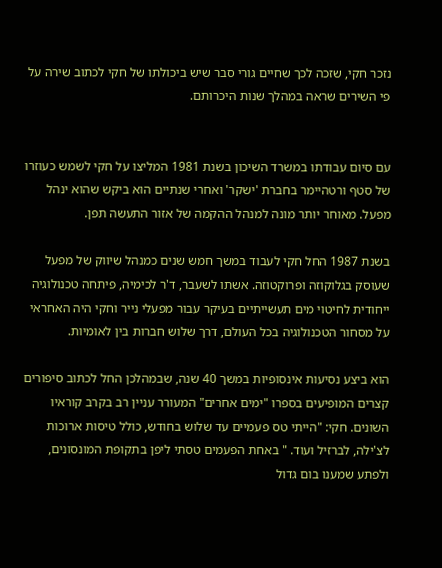נזכר חקי, שזכה לכך שחיים גורי סבר שיש ביכולתו של חקי לכתוב שירה על פי השירים שראה במהלך שנות היכרותם.


עם סיום עבודתו במשרד השיכון בשנת 1981 המליצו על חקי לשמש כעוזרו של סטף ורטהיימר בחברת 'ישקר' ואחרי שנתיים הוא ביקש שהוא ינהל מפעל. מאוחר יותר מונה למנהל ההקמה של אזור התעשה תפן.

בשנת 1987 החל חקי לעבוד במשך חמש שנים כמנהל שיווק של מפעל שעוסק בגלוקוזה ופרוקטוזה. אשתו לשעבר, ד'ר לכימיה, פיתחה טכנולוגיה ייחודית לחיטוי מים תעשייתיים בעיקר עבור מפעלי נייר וחקי היה האחראי על מסחור הטכנולוגיה בכל העולם, דרך שלוש חברות בין לאומיות.

הוא ביצע נסיעות אינסופיות במשך 40 שנה, שבמהלכן החל לכתוב סיפורים קצרים המופיעים בספרו "ימים אחרים" המעורר עניין רב בקרב קוראיו השונים. חקי: "הייתי טס פעמיים עד שלוש בחודש, כולל טיסות ארוכות לצ'ילה, לברזיל ועוד. " באחת הפעמים טסתי ליפן בתקופת המונסונים, ולפתע שמענו בום גדול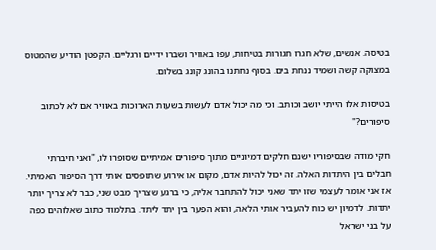בטיסה. אנשים, שלא חגרו חגורות בטיחות, עפו באוויר ושברו ידיים ורגליים. הקפטן הודיע שהמטוס במצוקה קשה ושמיד ננחת בים. בסוף נחתנו בהונג קונג בשלום.

בטיסות אלו הייתי יושב וכותב. וכי מה יכול אדם לעשות בשעות הארוכות באוויר אם לא לכתוב סיפורים?"

חקי מודה שבסיפוריו ישנם חלקים דמיוניים מתוך סיפורים אמיתיים שסופרו לו, "ואני חיברתי חבלים בין היתדות האלה. זה יכול להיות אדם, מקום או אירוע שתופסים אותי דרך הסיפור האמיתי. אז אני אומר לעצמי שזו יתד שאני יכול להתחבר אליה, כי ברגע שצריך מבט שני, כבר לא צריך יותר יתדות. לדמיון יש כוח להעביר אותי הלאה, והוא הפער בין יתד ליתד. בתלמוד כתוב שאלוהים כפה על בני ישראל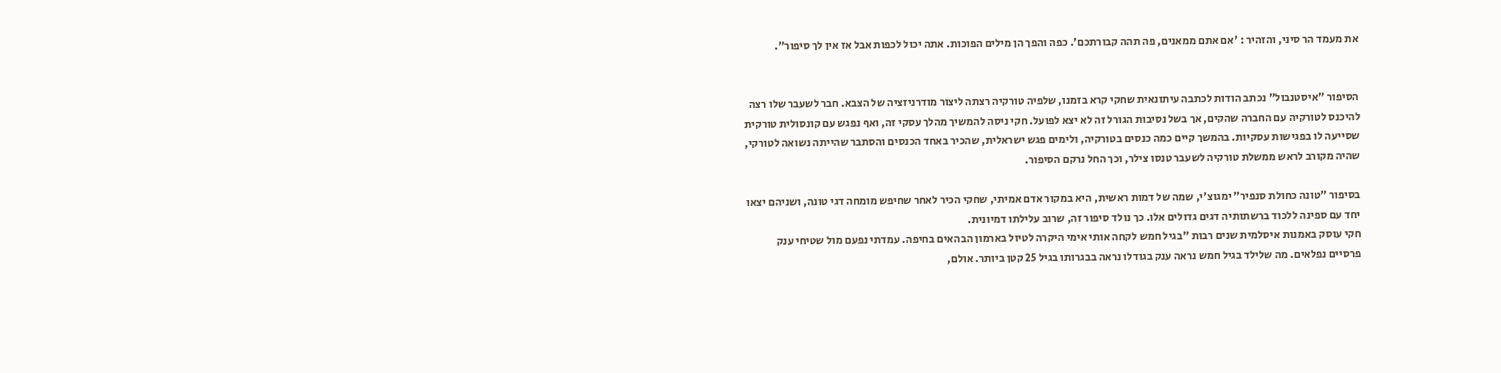את מעמד הר סיני, והזהיר : 'אם אתם ממאנים, פה תהה קבורתכם'. כפה והפך הן מילים הפוכות. אתה יכול לכפות אבל אז אין לך סיפור".


הסיפור "איסטנבול" נכתב הודות לכתבה עיתונאית שחקי קרא בזמנו, שלפיה טורקיה רצתה ליצור מודרניזציה של הצבא. חבר לשעבר שלו רצה להיכנס לטורקיה עם החברה שהקים, אך בשל נסיבות הגורל זה לא יצא לפועל. חקי ניסה להמשיך מהלך עסקי זה, ואף נפגש עם קונסולית טורקית שסייעה לו בפגישות עסקיות. בהמשך קיים כמה כנסים בטורקיה, ולימים פגש ישראלית, שהכיר באחד הכנסים והסתבר שהייתה נשואה לטורקי, שהיה מקורב לראש ממשלת טורקיה לשעבר טנסו צילר, וכך החל נרקם הסיפור.

בסיפור "טונה כחולת סנפיר" ימגוצ'י, שמה של דמות ראשית, היא במקור אדם אמיתי, שחקי הכיר לאחר שחיפש מומחה דגי טונה, ושניהם יצאו יחד עם ספינה ללכוד ברשתותיה דגים גדולים אלו. כך נולד סיפור זה, שרוב עלילתו דמיונית.
חקי עוסק באמנות איסלמית שנים רבות "בגיל חמש לקחה אותי אימי היקרה לטיול בארמון הבהאים בחיפה. עמדתי נפעם מול שטיחי ענק פרסיים נפלאים. מה שלילד בגיל חמש נראה ענק בגודלו נראה בבגרותו בגיל 25 קטן ביותר. אולם,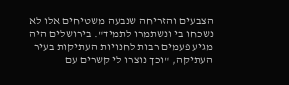הצבעים והזריחה שנבעה משטיחים אלו לא נשכחו בי ונשתמרו לתמיד". בירושלים היה מגיע פעמים רבות לחנויות העתיקות בעיר העתיקה, "וכך נוצרו לי קשרים עם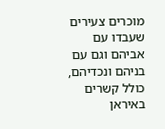מוכרים צעירים שעבדו עם אביהם וגם עם בניהם ונכדיהם, כולל קשרים באיראן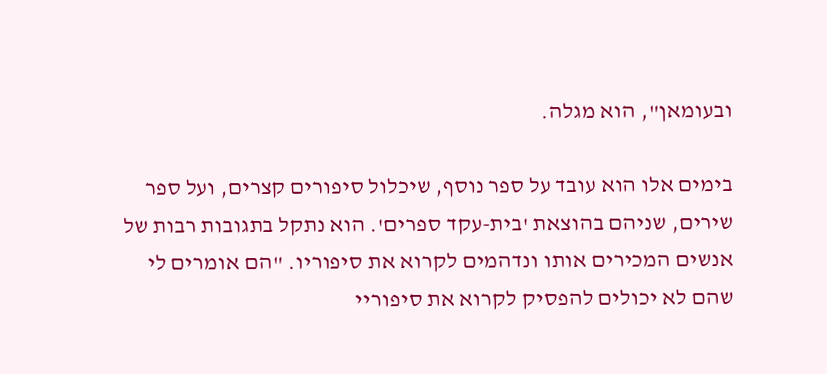ובעומאן", הוא מגלה.

בימים אלו הוא עובד על ספר נוסף, שיכלול סיפורים קצרים, ועל ספר שירים, שניהם בהוצאת 'בית-עקד ספרים'. הוא נתקל בתגובות רבות של אנשים המכירים אותו ונדהמים לקרוא את סיפוריו. "הם אומרים לי שהם לא יכולים להפסיק לקרוא את סיפוריי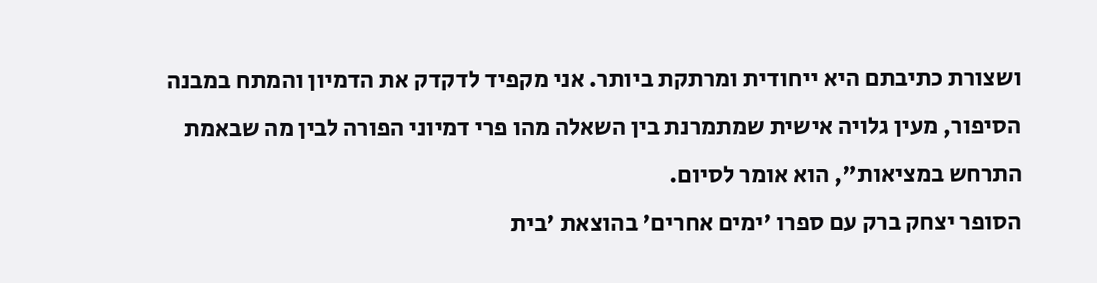ושצורת כתיבתם היא ייחודית ומרתקת ביותר. אני מקפיד לדקדק את הדמיון והמתח במבנה הסיפור, מעין גלויה אישית שמתמרנת בין השאלה מהו פרי דמיוני הפורה לבין מה שבאמת התרחש במציאות", הוא אומר לסיום.
הסופר יצחק ברק עם ספרו 'ימים אחרים' בהוצאת 'בית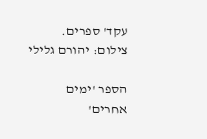עקד' ספרים. צילום: יהורם גלילי

הספר 'ימים אחרים'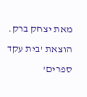מאת יצחק ברק. הוצאת 'בית עקד ספרים'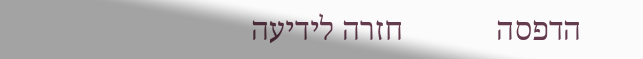הדפסה            חזרה לידיעה